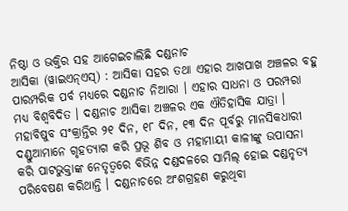ନିଷ୍ଠା ଓ ଭକ୍ତିର ସହ ଆଗେଇଚାଲିଛି ଦଣ୍ଡନାଚ
ଆସିକା (ୱାଇଏନ୍ଏସ୍) : ଆସିକା ସହର ତଥା ଏହାର ଆଖପାଖ ଅଞ୍ଚଳର ବହୁ ପାରମ୍ପରିକ ପର୍ବ ମଧ୍ୟରେ ଦଣ୍ଡନାଚ ନିଆରା । ଏହାର ସାଧନା ଓ ପରମ୍ପରା ମଧ୍ୟ ବିଶ୍ୱବିଦିତ । ଦଣ୍ଡନାଚ ଆସିକା ଅଞ୍ଚଳର ଏକ ଐତିହାସିକ ଯାତ୍ରା । ମହାବିଷୁବ ସଂକ୍ରାନ୍ତିର ୨୧ ଦିନ, ୧୮ ଦିନ, ୧୩ ଦିନ ପୂର୍ବରୁ ମାନସିକଧାରୀ ଦଣ୍ଡୁଆମାନେ ଗୃହତ୍ୟାଗ କରି ପ୍ରଭୂ ଶିବ ଓ ମହାମାୟୀ କାଳୀଙ୍କୁ ଉପାସନା କରି ପାଟଭୁକ୍ତାଙ୍କ ନେତୃତ୍ୱରେ ବିଭିନ୍ନ ଦଣ୍ଡଦଳରେ ସାମିଲ୍ ହୋଇ ଦଣ୍ଡନୃତ୍ୟ ପରିବେଷଣ କରିଥାନ୍ତି । ଦଣ୍ଡନାଚରେ ଅଂଶଗ୍ରହଣ କରୁଥିବା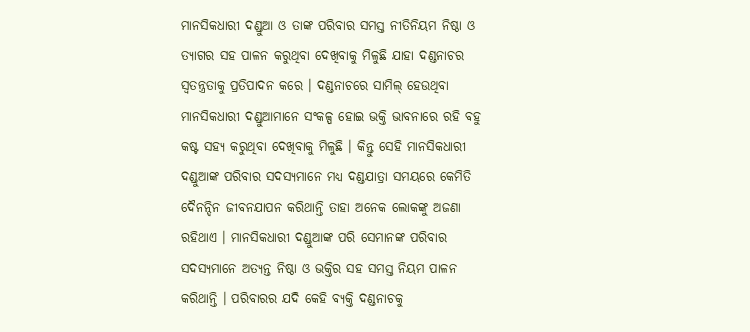ମାନସିକଧାରୀ ଦଣ୍ଡୁଆ ଓ ତାଙ୍କ ପରିବାର ସମସ୍ତ ନୀତିନିୟମ ନିଷ୍ଠା ଓ ତ୍ୟାଗର ସହ ପାଳନ କରୁଥିବା ଦେଖିବାକୁ ମିଳୁଛି ଯାହା ଦଣ୍ଡନାଚର ସ୍ୱତନ୍ତ୍ରତାକୁ ପ୍ରତିପାଦନ କରେ । ଦଣ୍ଡନାଚରେ ସାମିଲ୍ ହେଉଥିବା ମାନସିକଧାରୀ ଦଣ୍ଡୁଆମାନେ ସଂକଳ୍ପ ହୋଇ ଭକ୍ତି ଭାବନାରେ ରହି ବହୁ କଷ୍ଟ ସହ୍ୟ କରୁଥିବା ଦେଖିବାକୁ ମିଳୁଛି । କିନ୍ତୁ ସେହି ମାନସିକଧାରୀ ଦଣ୍ଡୁଆଙ୍କ ପରିବାର ସଦସ୍ୟମାନେ ମଧ୍ୟ ଦଣ୍ଡଯାତ୍ରା ସମୟରେ କେମିତି ଦୈନନ୍ଦିନ ଜୀବନଯାପନ କରିଥାନ୍ତି ତାହା ଅନେକ ଲୋକଙ୍କୁ ଅଜଣା ରହିଥାଏ । ମାନସିକଧାରୀ ଦଣ୍ଡୁଆଙ୍କ ପରି ସେମାନଙ୍କ ପରିବାର ସଦସ୍ୟମାନେ ଅତ୍ୟନ୍ତ ନିଷ୍ଠା ଓ ଭକ୍ତିର ସହ ସମସ୍ତ ନିୟମ ପାଳନ କରିଥାନ୍ତି । ପରିବାରର ଯଦି କେହି ବ୍ୟକ୍ତି ଦଣ୍ଡନାଚକୁ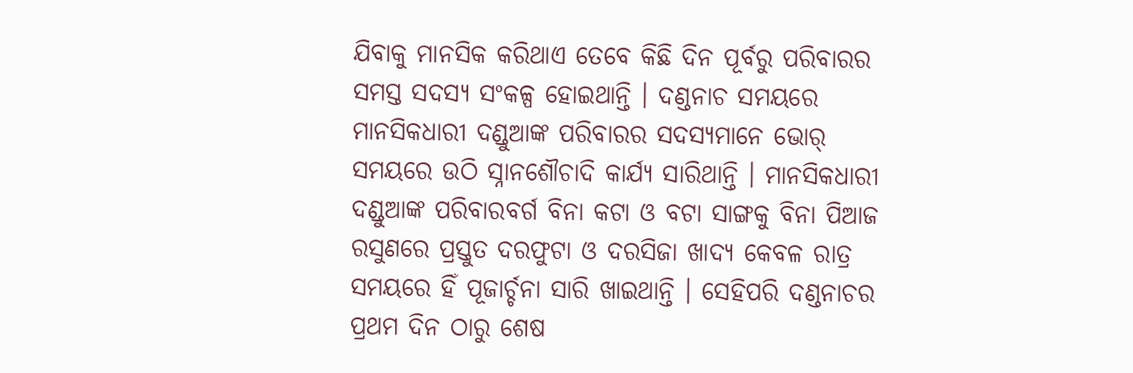ଯିବାକୁ ମାନସିକ କରିଥାଏ ତେବେ କିଛି ଦିନ ପୂର୍ବରୁ ପରିବାରର ସମସ୍ତ ସଦସ୍ୟ ସଂକଳ୍ପ ହୋଇଥାନ୍ତି । ଦଣ୍ଡନାଚ ସମୟରେ ମାନସିକଧାରୀ ଦଣ୍ଡୁଆଙ୍କ ପରିବାରର ସଦସ୍ୟମାନେ ଭୋର୍ ସମୟରେ ଉଠି ସ୍ନାନଶୌଚାଦି କାର୍ଯ୍ୟ ସାରିଥାନ୍ତି । ମାନସିକଧାରୀ ଦଣ୍ଡୁଆଙ୍କ ପରିବାରବର୍ଗ ବିନା କଟା ଓ ବଟା ସାଙ୍ଗକୁ ବିନା ପିଆଜ ରସୁଣରେ ପ୍ରସ୍ତୁତ ଦରଫୁଟା ଓ ଦରସିଜା ଖାଦ୍ୟ କେବଳ ରାତ୍ର ସମୟରେ ହିଁ ପୂଜାର୍ଚ୍ଚନା ସାରି ଖାଇଥାନ୍ତି । ସେହିପରି ଦଣ୍ଡନାଚର ପ୍ରଥମ ଦିନ ଠାରୁ ଶେଷ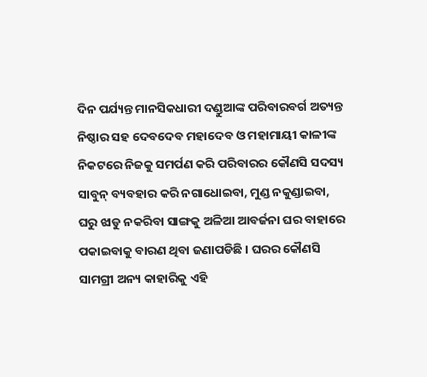ଦିନ ପର୍ଯ୍ୟନ୍ତ ମାନସିକଧାରୀ ଦଣ୍ଡୁଆଙ୍କ ପରିବାରବର୍ଗ ଅତ୍ୟନ୍ତ ନିଷ୍ଠାର ସହ ଦେବଦେବ ମହାଦେବ ଓ ମହାମାୟୀ କାଳୀଙ୍କ ନିକଟରେ ନିଜକୁ ସମର୍ପଣ କରି ପରିବାରର କୌଣସି ସଦସ୍ୟ ସାବୁନ୍ ବ୍ୟବହାର କରି ନଗାଧୋଇବା, ମୁଣ୍ଡ ନକୁଣ୍ଡାଇବା, ଘରୁ ଝାଡୁ ନକରିବା ସାଙ୍ଗକୁ ଅଳିଆ ଆବର୍ଜନା ଘର ବାହାରେ ପକାଇବାକୁ ବାରଣ ଥିବା ଜଣାପଡିଛି । ଘରର କୌଣସି ସାମଗ୍ରୀ ଅନ୍ୟ କାହାରିକୁ ଏହି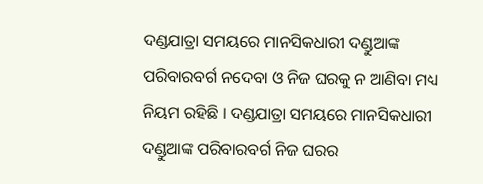ଦଣ୍ଡଯାତ୍ରା ସମୟରେ ମାନସିକଧାରୀ ଦଣ୍ଡୁଆଙ୍କ ପରିବାରବର୍ଗ ନଦେବା ଓ ନିଜ ଘରକୁ ନ ଆଣିବା ମଧ୍ୟ ନିୟମ ରହିଛି । ଦଣ୍ଡଯାତ୍ରା ସମୟରେ ମାନସିକଧାରୀ ଦଣ୍ଡୁଆଙ୍କ ପରିବାରବର୍ଗ ନିଜ ଘରର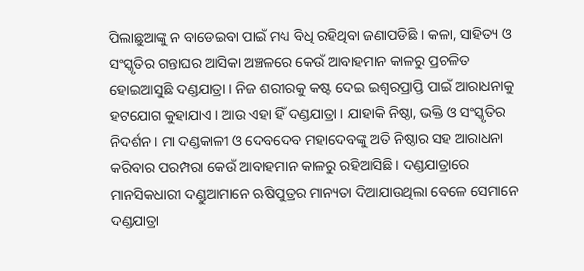ପିଲାଛୁଆଙ୍କୁ ନ ବାଡେଇବା ପାଇଁ ମଧ୍ୟ ବିଧି ରହିଥିବା ଜଣାପଡିଛି । କଳା, ସାହିତ୍ୟ ଓ ସଂସ୍କୃତିର ଗନ୍ତାଘର ଆସିକା ଅଞ୍ଚଳରେ କେଉଁ ଆବାହମାନ କାଳରୁ ପ୍ରଚଳିତ ହୋଇଆସୁଛି ଦଣ୍ଡଯାତ୍ରା । ନିଜ ଶରୀରକୁ କଷ୍ଟ ଦେଇ ଇଶ୍ୱରପ୍ରାପ୍ତି ପାଇଁ ଆରାଧନାକୁ ହଟଯୋଗ କୁହାଯାଏ । ଆଉ ଏହା ହିଁ ଦଣ୍ଡଯାତ୍ରା । ଯାହାକି ନିଷ୍ଠା, ଭକ୍ତି ଓ ସଂସ୍କୃତିର ନିଦର୍ଶନ । ମା ଦଣ୍ଡକାଳୀ ଓ ଦେବଦେବ ମହାଦେବଙ୍କୁ ଅତି ନିଷ୍ଠାର ସହ ଆରାଧନା କରିବାର ପରମ୍ପରା କେଉଁ ଆବାହମାନ କାଳରୁ ରହିଆସିଛି । ଦଣ୍ଡଯାତ୍ରାରେ ମାନସିକଧାରୀ ଦଣ୍ଡୁଆମାନେ ଋଷିପୁତ୍ରର ମାନ୍ୟତା ଦିଆଯାଉଥିଲା ବେଳେ ସେମାନେ ଦଣ୍ଡଯାତ୍ରା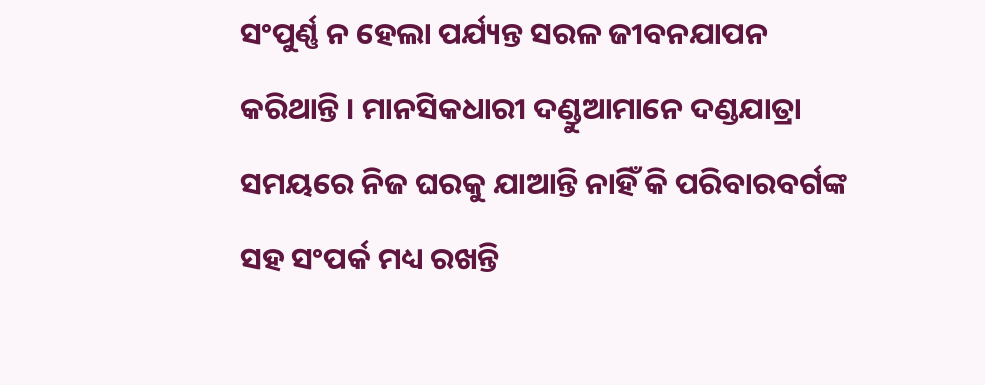ସଂପୁର୍ଣ୍ଣ ନ ହେଲା ପର୍ଯ୍ୟନ୍ତ ସରଳ ଜୀବନଯାପନ କରିଥାନ୍ତି । ମାନସିକଧାରୀ ଦଣ୍ଡୁଆମାନେ ଦଣ୍ଡଯାତ୍ରା ସମୟରେ ନିଜ ଘରକୁ ଯାଆନ୍ତି ନାହିଁ କି ପରିବାରବର୍ଗଙ୍କ ସହ ସଂପର୍କ ମଧ୍ୟ ରଖନ୍ତି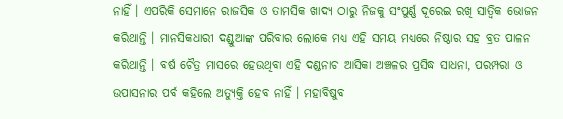ନାହିଁ । ଏପରିକି ସେମାନେ ରାଜସିକ ଓ ତାମସିକ ଖାଦ୍ୟ ଠାରୁ ନିଜକୁ ସଂପୁର୍ଣ୍ଣ ଦୂରେଇ ରଖି ସାତ୍ୱିକ ଭୋଜନ କରିଥାନ୍ତି । ମାନସିକଧାରୀ ଦଣ୍ଡୁଆଙ୍କ ପରିବାର ଲୋକେ ମଧ୍ୟ ଏହି ସମୟ ମଧ୍ୟରେ ନିଷ୍ଠାର ସହ ବ୍ରତ ପାଳନ କରିଥାନ୍ତି । ବର୍ଷ ଚୈତ୍ର ମାସରେ ହେଉଥିବା ଏହି ଦଣ୍ଡନାଚ ଆସିକା ଅଞ୍ଚଳର ପ୍ରସିଦ୍ଧ ସାଧନା, ପରମ୍ପରା ଓ ଉପାସନାର ପର୍ବ କହିଲେ ଅତ୍ୟୁକ୍ତି ହେବ ନାହିଁ । ମହାବିଷୁବ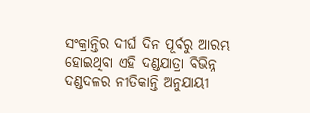ସଂକ୍ରାନ୍ତିର ଦୀର୍ଘ ଦିନ ପୂର୍ବରୁ ଆରମ୍ଭ ହୋଇଥିବା ଏହି ଦଣ୍ଡଯାତ୍ରା ବିଭିନ୍ନ ଦଣ୍ଡଦଳର ନୀତିକାନ୍ତି ଅନୁଯାୟୀ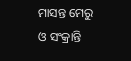ମାସନ୍ତ ମେରୁ ଓ ସଂକ୍ରାନ୍ତି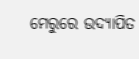ମେରୁରେ ଉଦ୍ଯାପିତ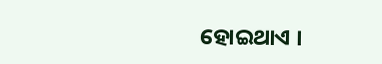ହୋଇଥାଏ ।